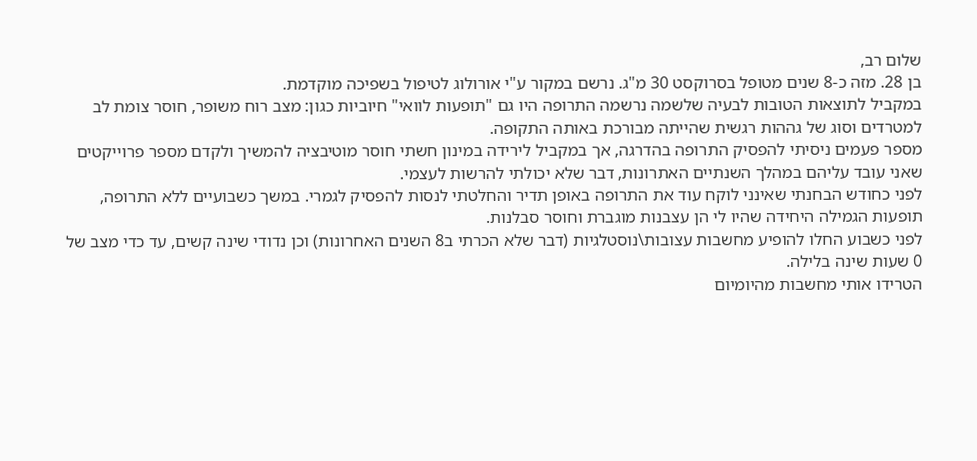שלום רב,
בן 28. מזה כ-8 שנים מטופל בסרוקסט 30 מ"ג. נרשם במקור ע"י אורולוג לטיפול בשפיכה מוקדמת.
במקביל לתוצאות הטובות לבעיה שלשמה נרשמה התרופה היו גם "תופעות לוואי" חיוביות כגון: מצב רוח משופר, חוסר צומת לב למטרדים וסוג של גההות רגשית שהייתה מבורכת באותה התקופה.
מספר פעמים ניסיתי להפסיק התרופה בהדרגה, אך במקביל לירידה במינון חשתי חוסר מוטיבציה להמשיך ולקדם מספר פרוייקטים שאני עובד עליהם במהלך השנתיים האתרונות, דבר שלא יכולתי להרשות לעצמי.
לפני כחודש הבחנתי שאינני לוקח עוד את התרופה באופן תדיר והחלטתי לנסות להפסיק לגמרי. במשך כשבועיים ללא התרופה, תופעות הגמילה היחידה שהיו לי הן עצבנות מוגברת וחוסר סבלנות.
לפני כשבוע החלו להופיע מחשבות עצובות\נוסטלגיות (דבר שלא הכרתי ב8 השנים האחרונות) וכן נדודי שינה קשים, עד כדי מצב של 0 שעות שינה בלילה.
הטרידו אותי מחשבות מהיומיום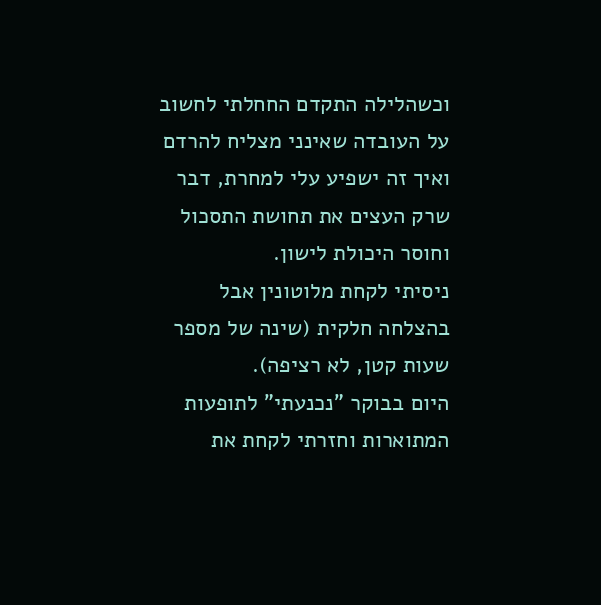וכשהלילה התקדם החחלתי לחשוב על העובדה שאינני מצליח להרדם ואיך זה ישפיע עלי למחרת, דבר שרק העצים את תחושת התסכול וחוסר היכולת לישון.
ניסיתי לקחת מלוטונין אבל בהצלחה חלקית (שינה של מספר שעות קטן, לא רציפה).
היום בבוקר "נכנעתי" לתופעות המתוארות וחזרתי לקחת את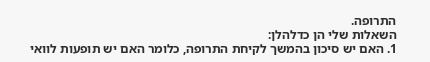התרופה.
השאלות שלי הן כדלהלן:
1. האם יש סיכון בהמשך לקיחת התרופה, כלומר האם יש תופעות לוואי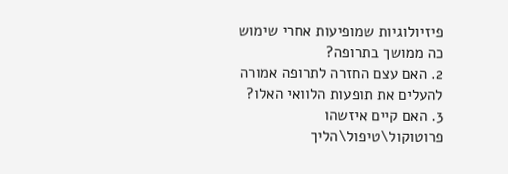פיזיולוגיות שמופיעות אחרי שימוש כה ממושך בתרופה?
2. האם עצם החזרה לתרופה אמורה להעלים את תופעות הלוואי האלו?
3. האם קיים איזשהו פרוטוקול\טיפול\הליך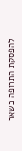להפסקת התרופה כשאר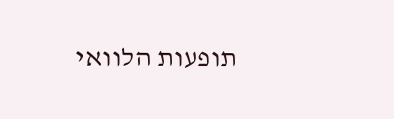תופעות הלוואי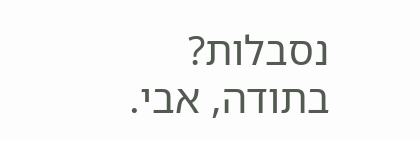נסבלות?
בתודה, אבי.